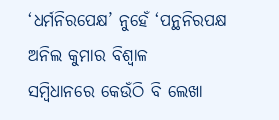‘ଧର୍ମନିରପେକ୍ଷ’ ନୁହେଁ ‘ପନ୍ଥନିରପକ୍ଷ
ଅନିଲ କୁମାର ବିଶ୍ୱାଳ
ସମ୍ବିଧାନରେ କେଉଁଠି ବି ଲେଖା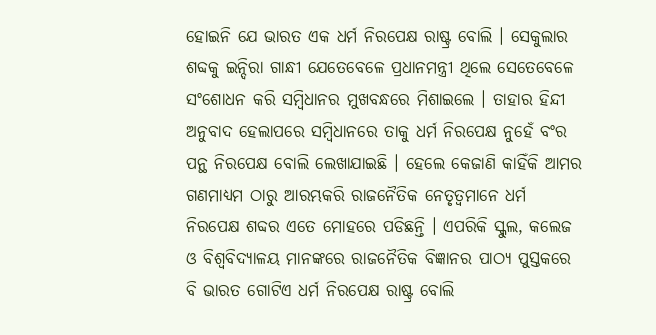ହୋଇନି ଯେ ଭାରତ ଏକ ଧର୍ମ ନିରପେକ୍ଷ ରାଷ୍ଟ୍ର ବୋଲି । ସେକୁଲାର ଶବ୍ଦକୁ ଇନ୍ଦିରା ଗାନ୍ଧୀ ଯେତେବେଳେ ପ୍ରଧାନମନ୍ତ୍ରୀ ଥିଲେ ସେତେବେଳେ ସଂଶୋଧନ କରି ସମ୍ବିଧାନର ମୁଖବନ୍ଧରେ ମିଶାଇଲେ । ତାହାର ହିନ୍ଦୀ ଅନୁବାଦ ହେଲାପରେ ସମ୍ବିଧାନରେ ତାକୁ ଧର୍ମ ନିରପେକ୍ଷ ନୁହେଁ ବଂର ପନ୍ଥ ନିରପେକ୍ଷ ବୋଲି ଲେଖାଯାଇଛି । ହେଲେ କେଜାଣି କାହିଁକି ଆମର ଗଣମାଧ୍ୟମ ଠାରୁ ଆରମ୍ଭକରି ରାଜନୈତିକ ନେତୃତ୍ୱମାନେ ଧର୍ମ ନିରପେକ୍ଷ ଶବ୍ଦର ଏତେ ମୋହରେ ପଡିଛନ୍ତି । ଏପରିକି ସ୍କୁଲ, କଲେଜ ଓ ବିଶ୍ୱବିଦ୍ୟାଳୟ ମାନଙ୍କରେ ରାଜନୈତିକ ବିଜ୍ଞାନର ପାଠ୍ୟ ପୁସ୍ତକରେ ବି ଭାରତ ଗୋଟିଏ ଧର୍ମ ନିରପେକ୍ଷ ରାଷ୍ଟ୍ର ବୋଲି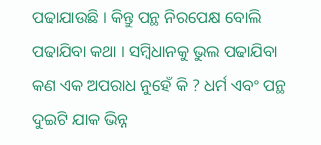ପଢାଯାଉଛି । କିନ୍ତୁ ପନ୍ଥ ନିରପେକ୍ଷ ବୋଲି ପଢାଯିବା କଥା । ସମ୍ବିଧାନକୁ ଭୁଲ ପଢାଯିବା କଣ ଏକ ଅପରାଧ ନୁହେଁ କି ? ଧର୍ମ ଏବଂ ପନ୍ଥ ଦୁଇଟି ଯାକ ଭିନ୍ନ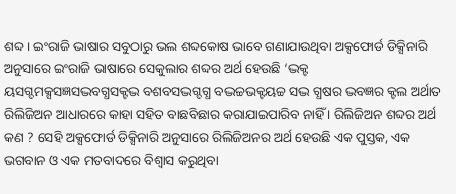ଶବ୍ଦ । ଇଂରାଜି ଭାଷାର ସବୁଠାରୁ ଭଲ ଶବ୍ଦକୋଷ ଭାବେ ଗଣାଯାଉଥିବା ଅକ୍ସଫୋର୍ଡ ଡିକ୍ସିନାରି ଅନୁସାରେ ଇଂରାଜି ଭାଷାରେ ସେକୁଲାର ଶବ୍ଦର ଅର୍ଥ ହେଉଛି ‘ଦ୍ଭକ୍ଟ
ୟସଗ୍ଦମକ୍ସସଜ୍ଞସଦ୍ଭବଗ୍ଧସକ୍ଟଦ୍ଭ ବଶବସଦ୍ଭଗ୍ଦଗ୍ଧ ବଦ୍ଭଚ୍ଚଭକ୍ଟୟଚ୍ଚ ସଦ୍ଭ ଗ୍ଧଷର ଦ୍ଭବଜ୍ଞର କ୍ଟଲ ଅର୍ଥାତ ରିଲିଜିଅନ ଆଧାରରେ କାହା ସହିତ ବାଛବିଛାର କରାଯାଇପାରିବ ନାହିଁ । ରିଲିଜିଅନ ଶବ୍ଦର ଅର୍ଥ କଣ ? ସେହି ଅକ୍ସଫୋର୍ଡ ଡିକ୍ସିନାରି ଅନୁସାରେ ରିଲିଜିଅନର ଅର୍ଥ ହେଉଛି ଏକ ପୁସ୍ତକ, ଏକ ଭଗବାନ ଓ ଏକ ମତବାଦରେ ବିଶ୍ୱାସ କରୁଥିବା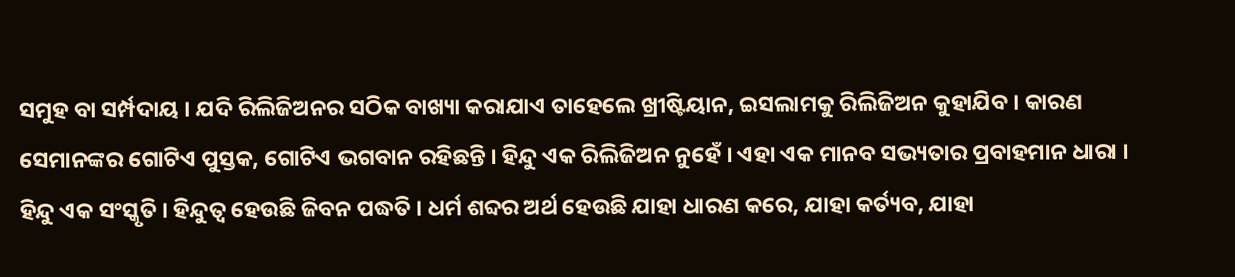ସମୁହ ବା ସର୍ମ୍ପଦାୟ । ଯଦି ରିଲିଜିଅନର ସଠିକ ବାଖ୍ୟା କରାଯାଏ ତାହେଲେ ଖ୍ରୀଷ୍ଟିୟାନ, ଇସଲାମକୁ ରିଲିଜିଅନ କୁହାଯିବ । କାରଣ ସେମାନଙ୍କର ଗୋଟିଏ ପୁସ୍ତକ, ଗୋଟିଏ ଭଗବାନ ରହିଛନ୍ତି । ହିନ୍ଦୁ ଏକ ରିଲିଜିଅନ ନୁହେଁ । ଏହା ଏକ ମାନବ ସଭ୍ୟତାର ପ୍ରବାହମାନ ଧାରା । ହିନ୍ଦୁ ଏକ ସଂସ୍କୃତି । ହିନ୍ଦୁତ୍ୱ ହେଉଛି ଜିବନ ପଦ୍ଧତି । ଧର୍ମ ଶବ୍ଦର ଅର୍ଥ ହେଉଛି ଯାହା ଧାରଣ କରେ, ଯାହା କର୍ତ୍ୟବ, ଯାହା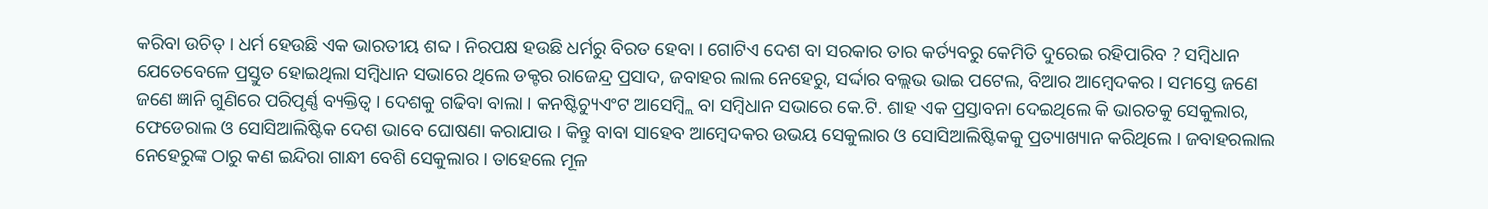କରିବା ଉଚିତ୍ । ଧର୍ମ ହେଉଛି ଏକ ଭାରତୀୟ ଶବ୍ଦ । ନିରପକ୍ଷ ହଉଛି ଧର୍ମରୁ ବିରତ ହେବା । ଗୋଟିଏ ଦେଶ ବା ସରକାର ତାର କର୍ତ୍ୟବରୁ କେମିତି ଦୁରେଇ ରହିପାରିବ ? ସମ୍ବିଧାନ ଯେତେବେଳେ ପ୍ରସ୍ତୁତ ହୋଇଥିଲା ସମ୍ବିଧାନ ସଭାରେ ଥିଲେ ଡକ୍ଟର ରାଜେନ୍ଦ୍ର ପ୍ରସାଦ, ଜବାହର ଲାଲ ନେହେରୁ, ସର୍ଦ୍ଦାର ବଲ୍ଲଭ ଭାଇ ପଟେଲ, ବିଆର ଆମ୍ବେଦକର । ସମସ୍ତେ ଜଣେ ଜଣେ ଜ୍ଞାନି ଗୁଣିରେ ପରିପୃର୍ଣ୍ଣ ବ୍ୟକ୍ତିତ୍ୱ । ଦେଶକୁ ଗଢିବା ବାଲା । କନଷ୍ଟିଚ୍ୟୁଏଂଟ ଆସେମ୍ବ୍ଲି ବା ସମ୍ବିଧାନ ସଭାରେ କେ.ଟି. ଶାହ ଏକ ପ୍ରସ୍ତାବନା ଦେଇଥିଲେ କି ଭାରତକୁ ସେକୁଲାର, ଫେଡେରାଲ ଓ ସୋସିଆଲିଷ୍ଟିକ ଦେଶ ଭାବେ ଘୋଷଣା କରାଯାଉ । କିନ୍ତୁ ବାବା ସାହେବ ଆମ୍ବେଦକର ଉଭୟ ସେକୁଲାର ଓ ସୋସିଆଲିଷ୍ଟିକକୁ ପ୍ରତ୍ୟାଖ୍ୟାନ କରିଥିଲେ । ଜବାହରଲାଲ ନେହେରୁଙ୍କ ଠାରୁ କଣ ଇନ୍ଦିରା ଗାନ୍ଧୀ ବେଶି ସେକୁଲାର । ତାହେଲେ ମୂଳ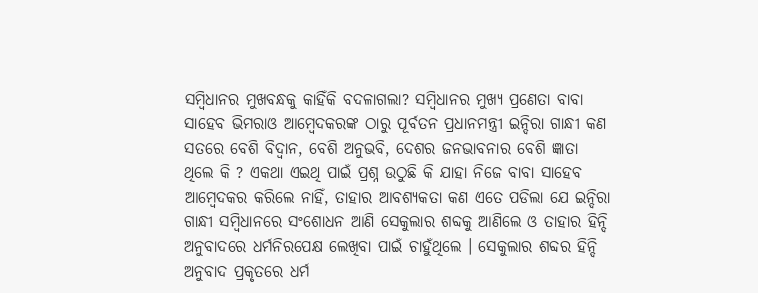ସମ୍ବିଧାନର ମୁଖବନ୍ଧକୁ କାହିଁକି ବଦଳାଗଲା? ସମ୍ବିଧାନର ମୁଖ୍ୟ ପ୍ରଣେତା ବାବା ସାହେବ ଭିମରାଓ ଆମ୍ବେଦକରଙ୍କ ଠାରୁ ପୂର୍ବତନ ପ୍ରଧାନମନ୍ତ୍ରୀ ଇନ୍ଦିରା ଗାନ୍ଧୀ କଣ ସତରେ ବେଶି ବିଦ୍ୱାନ, ବେଶି ଅନୁଭବି, ଦେଶର ଜନଭାବନାର ବେଶି ଜ୍ଞାତା ଥିଲେ କି ? ଏକଥା ଏଇଥି ପାଇଁ ପ୍ରଶ୍ନ ଉଠୁଛି କି ଯାହା ନିଜେ ବାବା ସାହେବ ଆମ୍ବେଦକର କରିଲେ ନାହିଁ, ତାହାର ଆବଶ୍ୟକତା କଣ ଏତେ ପଡିଲା ଯେ ଇନ୍ଦିରା ଗାନ୍ଧୀ ସମ୍ବିଧାନରେ ସଂଶୋଧନ ଆଣି ସେକୁଲାର ଶବ୍ଦକୁ ଆଣିଲେ ଓ ତାହାର ହିନ୍ଦି ଅନୁବାଦରେ ଧର୍ମନିରପେକ୍ଷ ଲେଖିବା ପାଇଁ ଚାହୁଁଥିଲେ । ସେକୁଲାର ଶବ୍ଦର ହିନ୍ଦି ଅନୁବାଦ ପ୍ରକୃତରେ ଧର୍ମ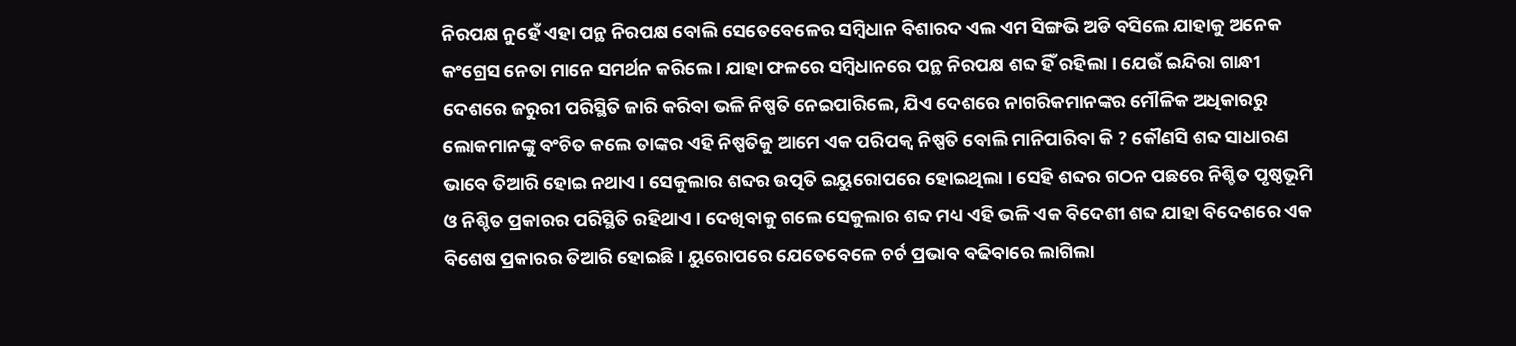ନିରପକ୍ଷ ନୁହେଁ ଏହା ପନ୍ଥ ନିରପକ୍ଷ ବୋଲି ସେତେବେଳେର ସମ୍ବିଧାନ ବିଶାରଦ ଏଲ ଏମ ସିଙ୍ଗଭି ଅଡି ବସିଲେ ଯାହାକୁ ଅନେକ କଂଗ୍ରେସ ନେତା ମାନେ ସମର୍ଥନ କରିଲେ । ଯାହା ଫଳରେ ସମ୍ବିଧାନରେ ପନ୍ଥ ନିରପକ୍ଷ ଶବ୍ଦ ହିଁ ରହିଲା । ଯେଉଁ ଇନ୍ଦିରା ଗାନ୍ଧୀ ଦେଶରେ ଜରୁରୀ ପରିସ୍ଥିତି ଜାରି କରିବା ଭଳି ନିଷ୍ପତି ନେଇପାରିଲେ, ଯିଏ ଦେଶରେ ନାଗରିକମାନଙ୍କର ମୌଳିକ ଅଧିକାରରୁ ଲୋକମାନଙ୍କୁ ବଂଚିତ କଲେ ତାଙ୍କର ଏହି ନିଷ୍ପତିକୁ ଆମେ ଏକ ପରିପକ୍ୱ ନିଷ୍ପତି ବୋଲି ମାନିପାରିବା କି ? କୌଣସି ଶବ୍ଦ ସାଧାରଣ ଭାବେ ତିଆରି ହୋଇ ନଥାଏ । ସେକୁଲାର ଶବ୍ଦର ଉତ୍ପତି ଇୟୁରୋପରେ ହୋଇଥିଲା । ସେହି ଶବ୍ଦର ଗଠନ ପଛରେ ନିଶ୍ଚିତ ପୃଷ୍ଠଭୂମି ଓ ନିଶ୍ଚିତ ପ୍ରକାରର ପରିସ୍ଥିତି ରହିଥାଏ । ଦେଖିବାକୁ ଗଲେ ସେକୁଲାର ଶବ୍ଦ ମଧ୍ୟ ଏହି ଭଳି ଏକ ବିଦେଶୀ ଶବ୍ଦ ଯାହା ବିଦେଶରେ ଏକ ବିଶେଷ ପ୍ରକାରର ତିଆରି ହୋଇଛି । ୟୁରୋପରେ ଯେତେବେଳେ ଚର୍ଚ ପ୍ରଭାବ ବଢିବାରେ ଲାଗିଲା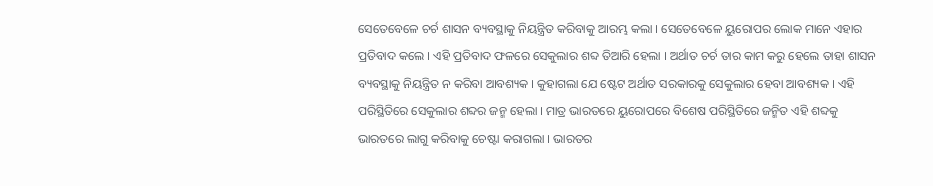ସେତେବେଳେ ଚର୍ଚ ଶାସନ ବ୍ୟବସ୍ଥାକୁ ନିୟନ୍ତ୍ରିତ କରିବାକୁ ଆରମ୍ଭ କଲା । ସେତେବେଳେ ୟୁରୋପର ଲୋକ ମାନେ ଏହାର ପ୍ରତିବାଦ କଲେ । ଏହି ପ୍ରତିବାଦ ଫଳରେ ସେକୁଲାର ଶବ୍ଦ ତିଆରି ହେଲା । ଅର୍ଥାତ ଚର୍ଚ ତାର କାମ କରୁ ହେଲେ ତାହା ଶାସନ ବ୍ୟବସ୍ଥାକୁ ନିୟନ୍ତ୍ରିତ ନ କରିବା ଆବଶ୍ୟକ । କୁହାଗଲା ଯେ ଷ୍ଟେଟ ଅର୍ଥାତ ସରକାରକୁ ସେକୁଲାର ହେବା ଆବଶ୍ୟକ । ଏହି ପରିସ୍ଥିତିରେ ସେକୁଲାର ଶବ୍ଦର ଜନ୍ମ ହେଲା । ମାତ୍ର ଭାରତରେ ୟୁରୋପରେ ବିଶେଷ ପରିସ୍ଥିତିରେ ଜନ୍ମିତ ଏହି ଶବ୍ଦକୁ ଭାରତରେ ଲାଗୁ କରିବାକୁ ଚେଷ୍ଟା କରାଗଲା । ଭାରତର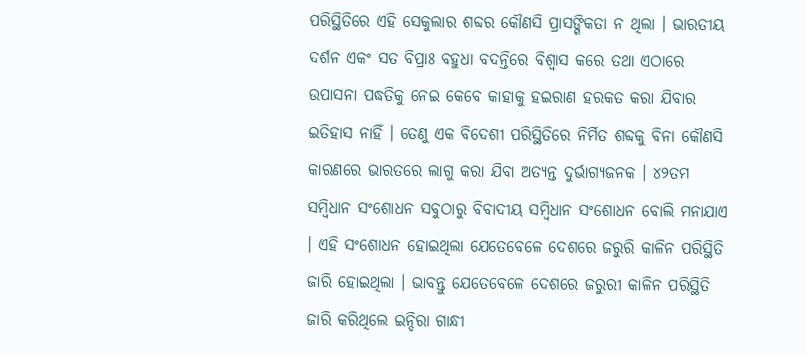ପରିସ୍ଥିତିରେ ଏହି ସେକୁଲାର ଶବ୍ଦର କୌଣସି ପ୍ରାସଙ୍ଗିକତା ନ ଥିଲା । ଭାରତୀୟ ଦର୍ଶନ ଏକଂ ସତ ବିପ୍ରାଃ ବହୁଧା ବଦନ୍ତିରେ ବିଶ୍ୱାସ କରେ ତଥା ଏଠାରେ ଉପାସନା ପଦ୍ଧତିକୁ ନେଇ କେବେ କାହାକୁ ହଇରାଣ ହରକତ କରା ଯିବାର ଇତିହାସ ନାହିଁ । ତେଣୁ ଏକ ବିଦେଶୀ ପରିସ୍ଥିତିରେ ନିର୍ମିତ ଶବ୍ଦକୁ ବିନା କୌଣସି କାରଣରେ ଭାରତରେ ଲାଗୁ କରା ଯିବା ଅତ୍ୟନ୍ତ ଦୁର୍ଭାଗ୍ୟଜନକ । ୪୨ତମ ସମ୍ବିଧାନ ସଂଶୋଧନ ସବୁଠାରୁ ବିବାଦୀୟ ସମ୍ବିଧାନ ସଂଶୋଧନ ବୋଲି ମନାଯାଏ । ଏହି ସଂଶୋଧନ ହୋଇଥିଲା ଯେତେବେଳେ ଦେଶରେ ଜରୁରି କାଳିନ ପରିସ୍ଥିତି ଜାରି ହୋଇଥିଲା । ଭାବନ୍ତୁ ଯେତେବେଳେ ଦେଶରେ ଜରୁରୀ କାଳିନ ପରିସ୍ଥିତି ଜାରି କରିଥିଲେ ଇନ୍ଦିରା ଗାନ୍ଧୀ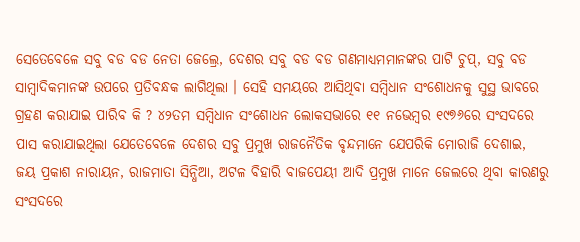ସେତେବେଳେ ସବୁ ବଡ ବଡ ନେତା ଜେଲ୍ରେ, ଦେଶର ସବୁ ବଡ ବଡ ଗଣମାଧ୍ୟମମାନଙ୍କର ପାଟି ଚୁପ୍, ସବୁ ବଡ ସାମ୍ବାଦିକମାନଙ୍କ ଉପରେ ପ୍ରତିବନ୍ଧକ ଲାଗିଥିଲା । ସେହି ସମୟରେ ଆସିଥିବା ସମ୍ବିଧାନ ସଂଶୋଧନକୁ ସୁସ୍ଥ ଭାବରେ ଗ୍ରହଣ କରାଯାଇ ପାରିବ କି ? ୪୨ତମ ସମ୍ବିଧାନ ସଂଶୋଧନ ଲୋକସଭାରେ ୧୧ ନଭେମ୍ବର ୧୯୭୬ରେ ସଂସଦରେ ପାସ କରାଯାଇଥିଲା ଯେତେବେଳେ ଦେଶର ସବୁ ପ୍ରମୁଖ ରାଜନୈତିକ ବୃନ୍ଦମାନେ ଯେପରିକି ମୋରାଜି ଦେଶାଇ, ଜୟ ପ୍ରକାଶ ନାରାୟନ, ରାଜମାତା ସିନ୍ଧିଆ, ଅଟଳ ବିହାରି ବାଜପେୟୀ ଆଦି ପ୍ରମୁଖ ମାନେ ଜେଲରେ ଥିବା କାରଣରୁ ସଂସଦରେ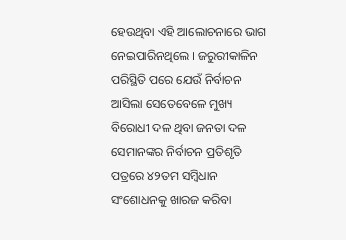ହେଉଥିବା ଏହି ଆଲୋଚନାରେ ଭାଗ ନେଇପାରିନଥିଲେ । ଜରୁରୀକାଳିନ ପରିସ୍ଥିତି ପରେ ଯେଉଁ ନିର୍ବାଚନ ଆସିଲା ସେତେବେଳେ ମୁଖ୍ୟ ବିରୋଧୀ ଦଳ ଥିବା ଜନତା ଦଳ ସେମାନଙ୍କର ନିର୍ବାଚନ ପ୍ରତିଶୃତି ପତ୍ରରେ ୪୨ତମ ସମ୍ବିଧାନ ସଂଶୋଧନକୁ ଖାରଜ କରିବା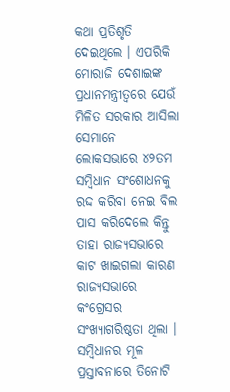କଥା ପ୍ରତିଶୃତି ଦେଇଥିଲେ । ଏପରିକି ମୋରାଜି ଦେଶାଇଙ୍କ ପ୍ରଧାନମନ୍ତ୍ରୀତ୍ୱରେ ଯେଉଁ ମିଳିତ ସରକାର ଆସିଲା ସେମାନେ ଲୋକସଭାରେ ୪୨ତମ ସମ୍ବିଧାନ ସଂଶୋଧନକୁ ରଦ୍ଦ କରିବା ନେଇ ବିଲ ପାସ କରିଦେଲେ କିନ୍ତୁ ତାହା ରାଜ୍ୟସଭାରେ କାଟ ଖାଇଗଲା କାରଣ ରାଜ୍ୟସଭାରେ କଂଗ୍ରେସର ସଂଖ୍ୟାଗରିଷ୍ଠତା ଥିଲା । ସମ୍ବିଧାନର ମୂଳ ପ୍ରସ୍ତାବନାରେ ତିନୋଟି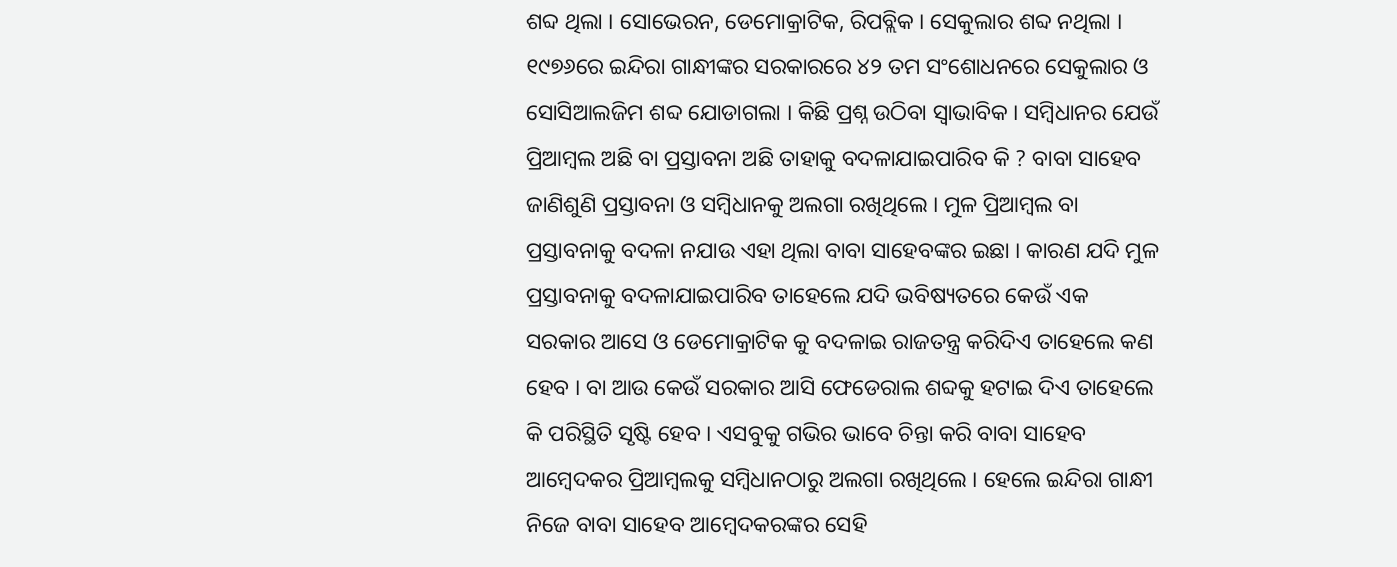ଶବ୍ଦ ଥିଲା । ସୋଭେରନ, ଡେମୋକ୍ରାଟିକ, ରିପବ୍ଲିକ । ସେକୁଲାର ଶବ୍ଦ ନଥିଲା । ୧୯୭୬ରେ ଇନ୍ଦିରା ଗାନ୍ଧୀଙ୍କର ସରକାରରେ ୪୨ ତମ ସଂଶୋଧନରେ ସେକୁଲାର ଓ ସୋସିଆଲଜିମ ଶବ୍ଦ ଯୋଡାଗଲା । କିଛି ପ୍ରଶ୍ନ ଉଠିବା ସ୍ୱାଭାବିକ । ସମ୍ବିଧାନର ଯେଉଁ ପ୍ରିଆମ୍ବଲ ଅଛି ବା ପ୍ରସ୍ତାବନା ଅଛି ତାହାକୁ ବଦଳାଯାଇପାରିବ କି ? ବାବା ସାହେବ ଜାଣିଶୁଣି ପ୍ରସ୍ତାବନା ଓ ସମ୍ବିଧାନକୁ ଅଲଗା ରଖିଥିଲେ । ମୁଳ ପ୍ରିଆମ୍ବଲ ବା ପ୍ରସ୍ତାବନାକୁ ବଦଳା ନଯାଉ ଏହା ଥିଲା ବାବା ସାହେବଙ୍କର ଇଛା । କାରଣ ଯଦି ମୁଳ ପ୍ରସ୍ତାବନାକୁ ବଦଳାଯାଇପାରିବ ତାହେଲେ ଯଦି ଭବିଷ୍ୟତରେ କେଉଁ ଏକ ସରକାର ଆସେ ଓ ଡେମୋକ୍ରାଟିକ କୁ ବଦଳାଇ ରାଜତନ୍ତ୍ର କରିଦିଏ ତାହେଲେ କଣ ହେବ । ବା ଆଉ କେଉଁ ସରକାର ଆସି ଫେଡେରାଲ ଶବ୍ଦକୁ ହଟାଇ ଦିଏ ତାହେଲେ କି ପରିସ୍ଥିତି ସୃଷ୍ଟି ହେବ । ଏସବୁକୁ ଗଭିର ଭାବେ ଚିନ୍ତା କରି ବାବା ସାହେବ ଆମ୍ବେଦକର ପ୍ରିଆମ୍ବଲକୁ ସମ୍ବିଧାନଠାରୁ ଅଲଗା ରଖିଥିଲେ । ହେଲେ ଇନ୍ଦିରା ଗାନ୍ଧୀ ନିଜେ ବାବା ସାହେବ ଆମ୍ବେଦକରଙ୍କର ସେହି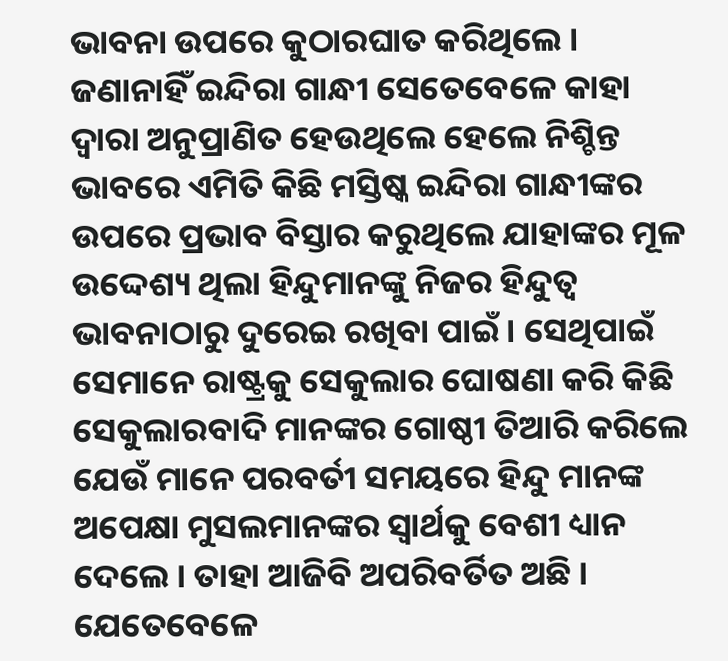ଭାବନା ଉପରେ କୁଠାରଘାତ କରିଥିଲେ । ଜଣାନାହିଁ ଇନ୍ଦିରା ଗାନ୍ଧୀ ସେତେବେଳେ କାହା ଦ୍ୱାରା ଅନୁପ୍ରାଣିତ ହେଉଥିଲେ ହେଲେ ନିଶ୍ଚିନ୍ତ ଭାବରେ ଏମିତି କିଛି ମସ୍ତିଷ୍କ ଇନ୍ଦିରା ଗାନ୍ଧୀଙ୍କର ଉପରେ ପ୍ରଭାବ ବିସ୍ତାର କରୁଥିଲେ ଯାହାଙ୍କର ମୂଳ ଉଦ୍ଦେଶ୍ୟ ଥିଲା ହିନ୍ଦୁମାନଙ୍କୁ ନିଜର ହିନ୍ଦୁତ୍ୱ ଭାବନାଠାରୁ ଦୁରେଇ ରଖିବା ପାଇଁ । ସେଥିପାଇଁ ସେମାନେ ରାଷ୍ଟ୍ରକୁ ସେକୁଲାର ଘୋଷଣା କରି କିଛି ସେକୁଲାରବାଦି ମାନଙ୍କର ଗୋଷ୍ଠୀ ତିଆରି କରିଲେ ଯେଉଁ ମାନେ ପରବର୍ତୀ ସମୟରେ ହିନ୍ଦୁ ମାନଙ୍କ ଅପେକ୍ଷା ମୁସଲମାନଙ୍କର ସ୍ୱାର୍ଥକୁ ବେଶୀ ଧ୍ୟାନ ଦେଲେ । ତାହା ଆଜିବି ଅପରିବର୍ତିତ ଅଛି । ଯେତେବେଳେ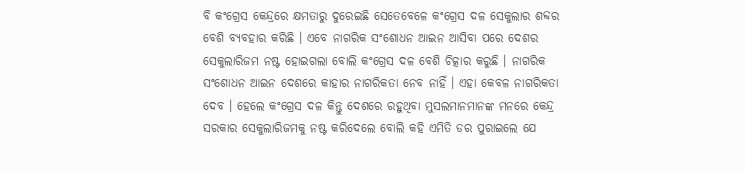ବି କଂଗ୍ରେସ କେନ୍ଦ୍ରରେ କ୍ଷମତାରୁ ଦୁରେଇଛି ସେତେବେଳେ କଂଗ୍ରେସ ଦଳ ସେକୁଲାର ଶବ୍ଦର ବେଶି ବ୍ୟବହାର କରିଛି । ଏବେ ନାଗରିକ ସଂଶୋଧନ ଆଇନ ଆସିବା ପରେ ଦେଶର ସେକୁଲାରିଜମ ନଷ୍ଟ ହୋଇଗଲା ବୋଲି କଂଗ୍ରେସ ଦଳ ବେଶି ଚିତ୍କାର କରୁଛି । ନାଗରିକ ସଂଶୋଧନ ଆଇନ ଦେଶରେ କାହାର ନାଗରିକତା ନେବ ନାହିଁ । ଏହା କେବଳ ନାଗରିକତା ଦେବ । ହେଲେ କଂଗ୍ରେସ ଦଳ କିନ୍ତୁ ଦେଶରେ ରହୁଥିବା ମୁସଲମାନମାନଙ୍କ ମନରେ କେନ୍ଦ୍ର ସରକାର ସେକୁଲାରିଜମକୁ ନଷ୍ଟ କରିଦେଲେ ବୋଲି କହି ଏମିତି ଡର ପୁରାଇଲେ ଯେ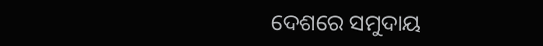ଦେଶରେ ସମୁଦାୟ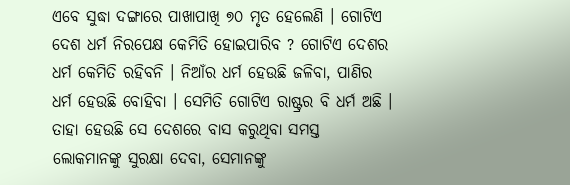ଏବେ ସୁଦ୍ଧା ଦଙ୍ଗାରେ ପାଖାପାଖି ୭୦ ମୃତ ହେଲେଣି । ଗୋଟିଏ ଦେଶ ଧର୍ମ ନିରପେକ୍ଷ କେମିତି ହୋଇପାରିବ ? ଗୋଟିଏ ଦେଶର ଧର୍ମ କେମିତି ରହିବନି । ନିଆଁର ଧର୍ମ ହେଉଛି ଜଳିବା, ପାଣିର ଧର୍ମ ହେଉଛି ବୋହିବା । ସେମିତି ଗୋଟିଏ ରାଷ୍ଟ୍ରର ବି ଧର୍ମ ଅଛି । ତାହା ହେଉଛି ସେ ଦେଶରେ ବାସ କରୁଥିବା ସମସ୍ତ ଲୋକମାନଙ୍କୁ ସୁରକ୍ଷା ଦେବା, ସେମାନଙ୍କୁ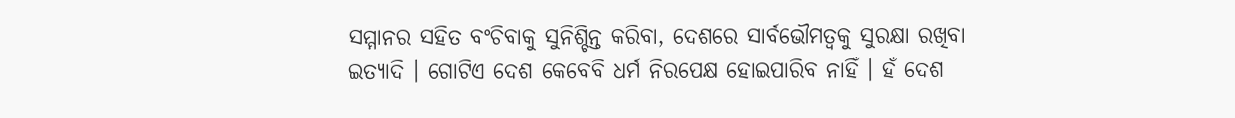ସମ୍ମାନର ସହିତ ବଂଚିବାକୁ ସୁନିଶ୍ଚିନ୍ତ କରିବା, ଦେଶରେ ସାର୍ବଭୌମତ୍ୱକୁ ସୁରକ୍ଷା ରଖିବା ଇତ୍ୟାଦି । ଗୋଟିଏ ଦେଶ କେବେବି ଧର୍ମ ନିରପେକ୍ଷ ହୋଇପାରିବ ନାହିଁ । ହଁ ଦେଶ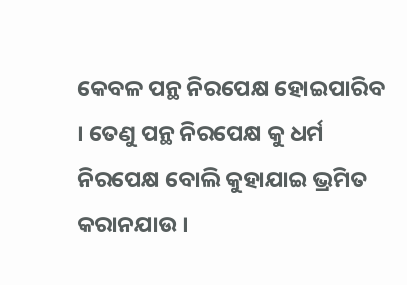କେବଳ ପନ୍ଥ ନିରପେକ୍ଷ ହୋଇପାରିବ । ତେଣୁ ପନ୍ଥ ନିରପେକ୍ଷ କୁ ଧର୍ମ ନିରପେକ୍ଷ ବୋଲି କୁହାଯାଇ ଭ୍ରମିତ କରାନଯାଉ ।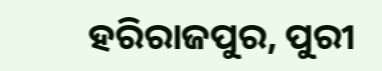ହରିରାଜପୁର, ପୁରୀ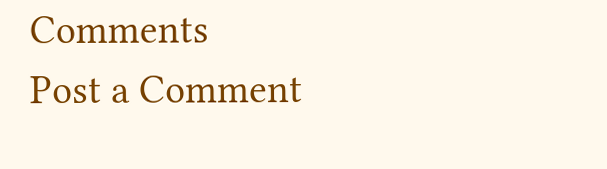Comments
Post a Comment